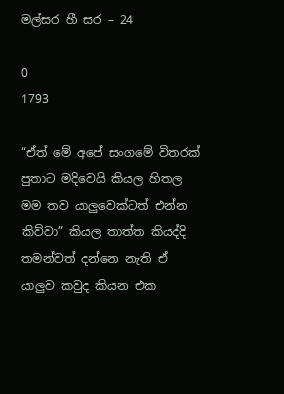මල්සර හී සර – 24

0
1793

“ඒත් මේ අපේ සංගමේ විතරක් පුතාට මදිවෙයි කියල හිතල මම තව යාලුවෙක්ටත් එන්න කිව්වා” කියල තාත්ත කියද්දි තමන්වත් දන්නෙ නැති ඒ යාලුව කවුද කියන එක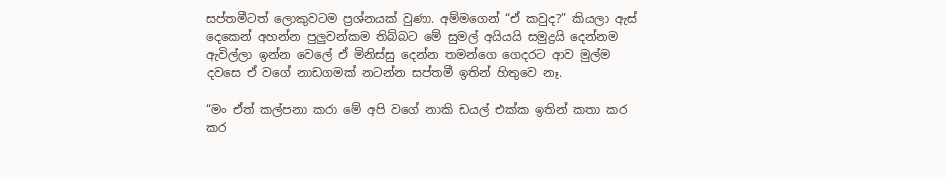සප්තමීටත් ලොකුවටම ප්‍රශ්නයක් වුණා. අම්මගෙන් “ඒ කවුද?” කියලා ඇස් දෙකෙන් අහන්න පුලුවන්කම තිබ්බට මේ සුමල් අයියයි සමුද්‍රයි දෙන්නම ඇවිල්ලා ඉන්න වෙලේ ඒ මිනිස්සු දෙන්න තමන්ගෙ ගෙදරට ආව මුල්ම දවසෙ ඒ වගේ නාඩගමක් නටන්න සප්තමී ඉතින් හිතුවෙ නෑ.

“මං ඒත් කල්පනා කරා මේ අපි වගේ නාකි ඩයල් එක්ක ඉතින් කතා කර කර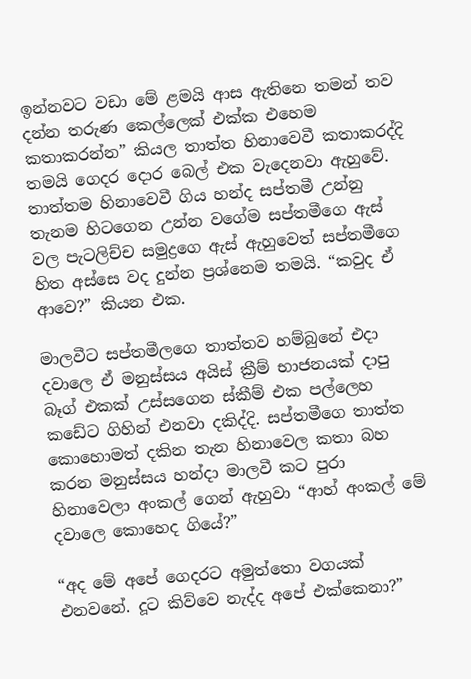ඉන්නවට වඩා මේ ළමයි ආස ඇතිනෙ තමන් තව දන්න තරුණ කෙල්ලෙක් එක්ක එහෙම කතාකරන්න” කියල තාත්ත හිනාවෙවී කතාකරද්දි තමයි ගෙදර දොර බෙල් එක වැදෙනවා ඇහුවේ. තාත්තම හිනාවෙවී ගිය හන්ද සප්තමී උන්නු තැනම හිටගෙන උන්න වගේම සප්තමීගෙ ඇස් වල පැටලිච්ච සමුද්‍රගෙ ඇස් ඇහුවෙත් සප්තමීගෙ හිත අස්සෙ වද දුන්න ප්‍රශ්නෙම තමයි. “කවුද ඒ ආවෙ?” කියන එක.

මාලවීට සප්තමීලගෙ තාත්තව හම්බුනේ එදා දවාලෙ ඒ මනුස්සය අයිස් ක්‍රීම් භාජනයක් දාපු බෑග් එකක් උස්සගෙන ස්කීම් එක පල්ලෙහ කඩේට ගිහින් එනවා දකිද්දි. සප්තමීගෙ තාත්ත කොහොමත් දකින තැන හිනාවෙල කතා බහ කරන මනුස්සය හන්දා මාලවී කට පුරා හිනාවෙලා අංකල් ගෙන් ඇහුවා “ආහ් අංකල් මේ දවාලෙ කොහෙද ගියේ?”

“අද මේ අපේ ගෙදරට අමුත්තො වගයක් එනවනේ. දූට කිව්වෙ නැද්ද අපේ එක්කෙනා?”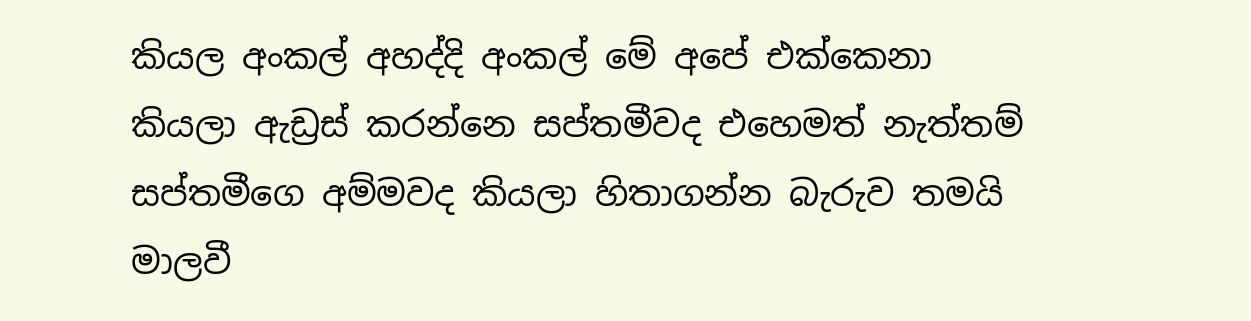කියල අංකල් අහද්දි අංකල් මේ අපේ එක්කෙනා කියලා ඇඩ්‍රස් කරන්නෙ සප්තමීවද එහෙමත් නැත්තම් සප්තමීගෙ අම්මවද කියලා හිතාගන්න බැරුව තමයි මාලවී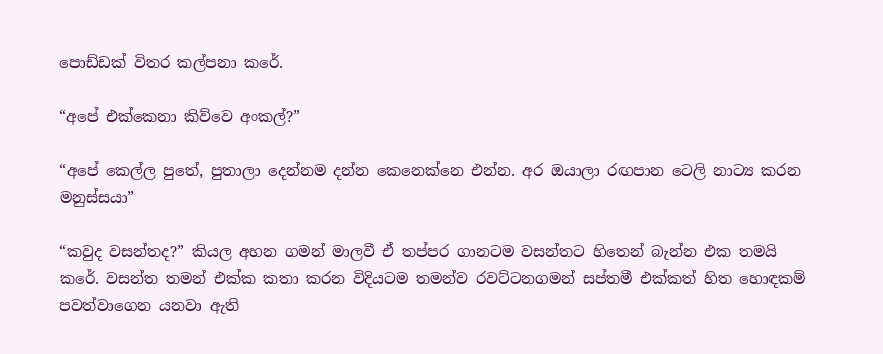පොඩ්ඩක් විතර කල්පනා කරේ.

“අපේ එක්කෙනා කිව්වෙ අංකල්?”

“අපේ කෙල්ල පුතේ, පුතාලා දෙන්නම දන්න කෙනෙක්නෙ එන්න. අර ඔයාලා රඟපාන ටෙලි නාට්‍ය කරන මනුස්සයා”

“කවුද වසන්තද?” කියල අහන ගමන් මාලවී ඒ තප්පර ගානටම වසන්තට හිතෙන් බැන්න එක තමයි කරේ. වසන්ත තමන් එක්ක කතා කරන විදියටම තමන්ව රවට්ටනගමන් සප්තමී එක්කත් හිත හොඳකම් පවත්වාගෙන යනවා ඇති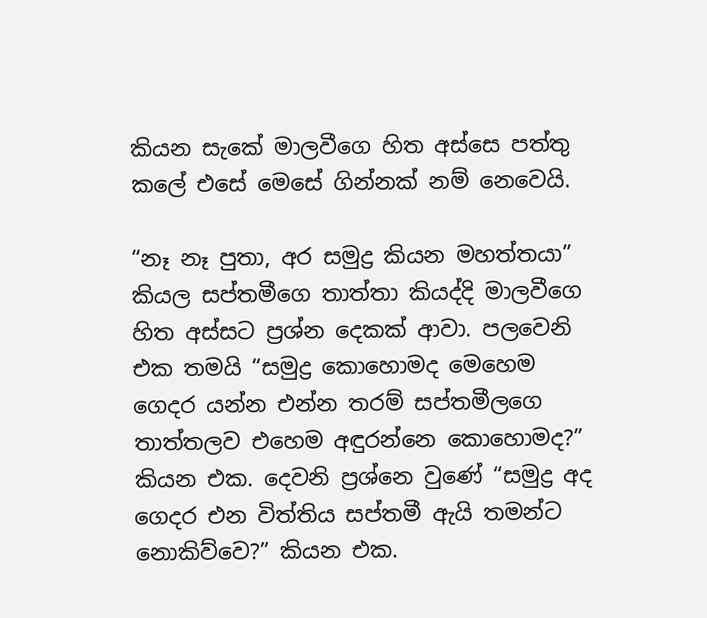කියන සැකේ මාලවීගෙ හිත අස්සෙ පත්තු කලේ එසේ මෙසේ ගින්නක් නම් නෙවෙයි.

“නෑ නෑ පුතා, අර සමුද්‍ර කියන මහත්තයා” කියල සප්තමීගෙ තාත්තා කියද්දි මාලවීගෙ හිත අස්සට ප්‍රශ්න දෙකක් ආවා. පලවෙනි එක තමයි “සමුද්‍ර කොහොමද මෙහෙම ගෙදර යන්න එන්න තරම් සප්තමීලගෙ තාත්තලව එහෙම අඳුරන්නෙ කොහොමද?” කියන එක. දෙවනි ප්‍රශ්නෙ වුණේ “සමුද්‍ර අද ගෙදර එන විත්තිය සප්තමී ඇයි තමන්ට නොකිව්වෙ?” කියන එක.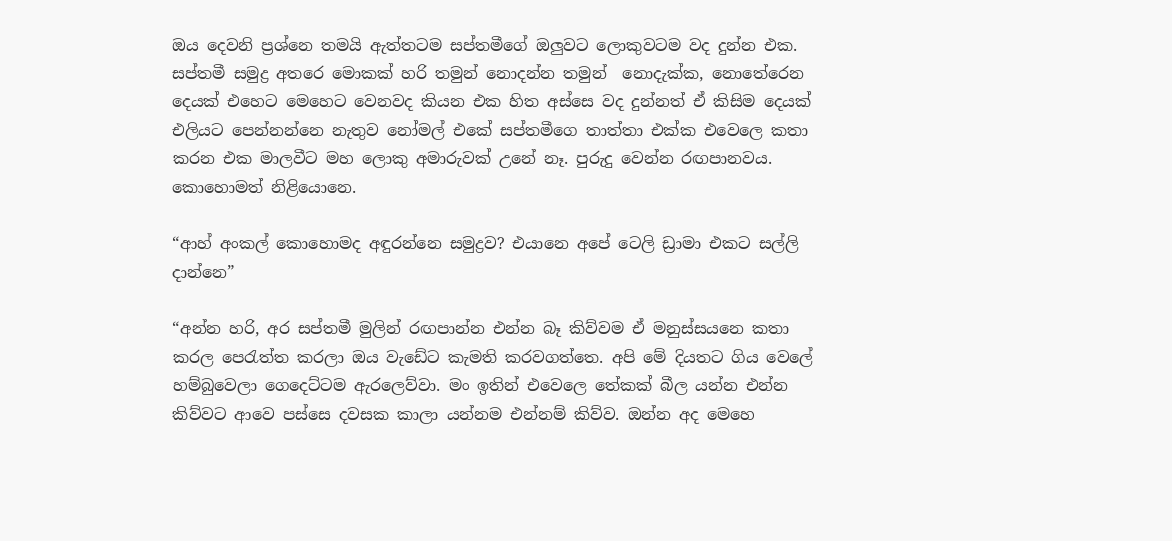ඔය දෙවනි ප්‍රශ්නෙ තමයි ඇත්තටම සප්තමීගේ ඔලුවට ලොකුවටම වද දුන්න එක. සප්තමී සමුද්‍ර අතරෙ මොකක් හරි තමුන් නොදන්න තමුන්  නොදැක්ක, නොතේරෙන දෙයක් එහෙට මෙහෙට වෙනවද කියන එක හිත අස්සෙ වද දුන්නත් ඒ කිසිම දෙයක් එලියට පෙන්නන්නෙ නැතුව නෝමල් එකේ සප්තමීගෙ තාත්තා එක්ක එවෙලෙ කතා කරන එක මාලවීට මහ ලොකු අමාරුවක් උනේ නෑ. පුරුදු වෙන්න රඟපානවය. කොහොමත් නිළියොනෙ.

“ආහ් අංකල් කොහොමද අඳුරන්නෙ සමුද්‍රව? එයානෙ අපේ ටෙලි ඩ්‍රාමා එකට සල්ලි දාන්නෙ”

“අන්න හරි, අර සප්තමී මුලින් රඟපාන්න එන්න බෑ කිව්වම ඒ මනුස්සයනෙ කතා කරල පෙරැත්ත කරලා ඔය වැඩේට කැමති කරවගත්තෙ. අපි මේ දියතට ගිය වෙලේ හම්බුවෙලා ගෙදෙට්ටම ඇරලෙව්වා. මං ඉතින් එවෙලෙ තේකක් බීල යන්න එන්න කිව්වට ආවෙ පස්සෙ දවසක කාලා යන්නම එන්නම් කිව්ව. ඔන්න අද මෙහෙ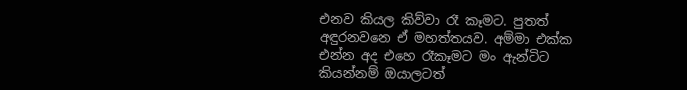එනව කියල කිව්වා රෑ කෑමට. පුතත් අඳුරනවනෙ ඒ මහත්තයව. අම්මා එක්ක එන්න අද එහෙ රෑකෑමට මං ඇන්ටිට කියන්නම් ඔයාලටත්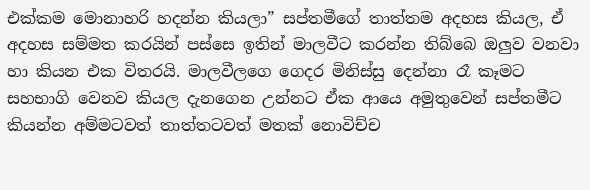එක්කම මොනාහරි හදන්න කියලා” සප්තමීගේ තාත්තම අදහස කියල, ඒ අදහස සම්මත කරයින් පස්සෙ ඉතින් මාලවීට කරන්න තිබ්බෙ ඔලුව වනවා හා කියන එක විතරයි. මාලවීලගෙ ගෙදර මිනිස්සු දෙන්නා රෑ කෑමට සහභාගි වෙනව කියල දැනගෙන උන්නට ඒක ආයෙ අමුතුවෙන් සප්තමීට කියන්න අම්මටවත් තාත්තටවත් මතක් නොවිච්ච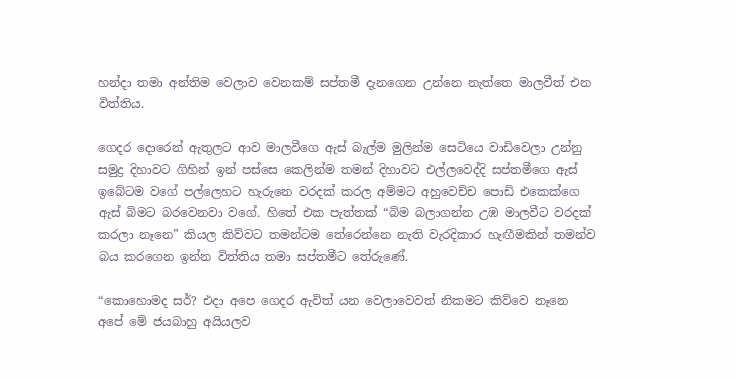හන්දා තමා අන්තිම වෙලාව වෙනකම් සප්තමී දැනගෙන උන්නෙ නැත්තෙ මාලවීත් එන විත්තිය.

ගෙදර දොරෙන් ඇතුලට ආව මාලවීගෙ ඇස් බැල්ම මුලින්ම සෙටියෙ වාඩිවෙලා උන්නු සමුද්‍ර දිහාවට ගිහින් ඉන් පස්සෙ කෙලින්ම තමන් දිහාවට එල්ලවෙද්දි සප්තමීගෙ ඇස් ඉබේටම වගේ පල්ලෙහට හැරුනෙ වරදක් කරල අම්මට අහුවෙච්ච පොඩි එකෙක්ගෙ ඇස් බිමට බරවෙනවා වගේ. හිතේ එක පැත්තක් “බිම බලාගන්න උඹ මාලවීට වරදක් කරලා නෑනෙ” කියල කිව්වට තමන්ටම තේරෙන්නෙ නැති වැරදිකාර හැඟීමකින් තමන්ව බය කරගෙන ඉන්න විත්තිය තමා සප්තමීට තේරුණේ.

“කොහොමද සර්? එදා අපෙ ගෙදර ඇවිත් යන වෙලාවෙවත් නිකමට කිව්වෙ නෑනෙ අපේ මේ ජයබාහු අයියලව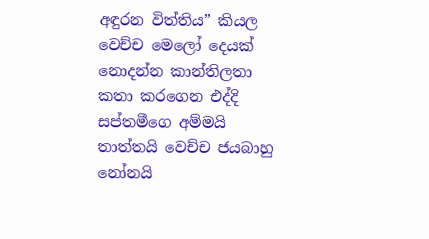අඳුරන විත්තිය” කියල වෙච්ච මෙලෝ දෙයක් නොදන්න කාන්තිලතා කතා කරගෙන එද්දි සප්තමීගෙ අම්මයි තාත්තයි වෙච්ච ජයබාහු නෝනයි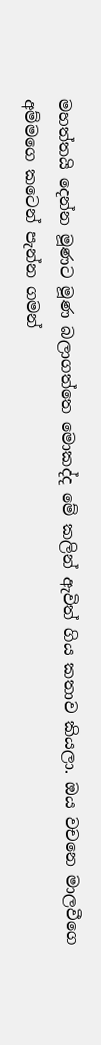මහත්තයි දෙන්න මූණට මූණ බලාගත්තෙ මොකද්ද මේ කලින් ඇවිත් ගිය කතාව කියලා. ඔය වචනෙ මාලවීගෙ අම්මගෙ කටෙන් පැන්න ගමන්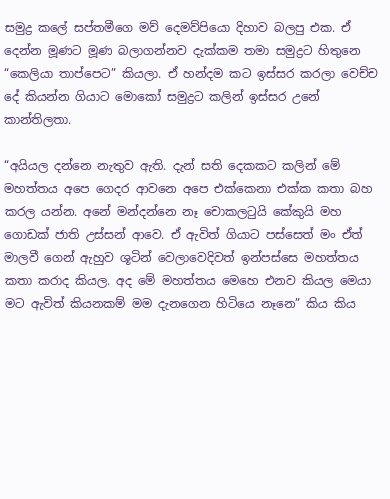සමුද්‍ර කලේ සප්තමීගෙ මව් දෙමව්පියො දිහාව බලපු එක. ඒ දෙන්න මූණට මූණ බලාගන්නව දැක්කම තමා සමුද්‍රට හිතුනෙ “කෙලියා තාප්පෙට” කියලා. ඒ හන්දම කට ඉස්සර කරලා වෙච්ච දේ කියන්න ගියාට මොකෝ සමුද්‍රට කලින් ඉස්සර උනේ කාන්තිලතා.

“අයියල දන්නෙ නැතුව ඇති. දැන් සති දෙකකට කලින් මේ මහත්තය අපෙ ගෙදර ආවනෙ අපෙ එක්කෙනා එක්ක කතා බහ කරල යන්න. අනේ මන්දන්නෙ නෑ චොකලටුයි කේකුයි මහ ගොඩක් ජාති උස්සන් ආවෙ. ඒ ඇවිත් ගියාට පස්සෙත් මං ඒත් මාලවී ගෙන් ඇහුව ශූටින් වෙලාවෙදිවත් ඉන්පස්සෙ මහත්තය කතා කරාද කියල. අද මේ මහත්තය මෙහෙ එනව කියල මෙයා මට ඇවිත් කියනකම් මම දැනගෙන හිටියෙ නෑනෙ” කිය කිය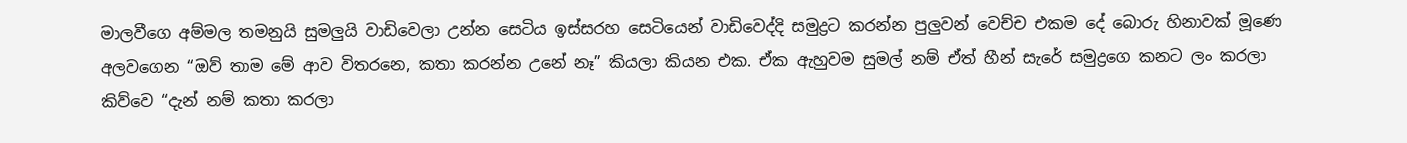මාලවීගෙ අම්මල තමනුයි සුමලුයි වාඩිවෙලා උන්න සෙටිය ඉස්සරහ සෙටියෙන් වාඩිවෙද්දි සමුද්‍රට කරන්න පුලුවන් වෙච්ච එකම දේ බොරු හිනාවක් මූණෙ අලවගෙන “ඔව් තාම මේ ආව විතරනෙ, කතා කරන්න උනේ නෑ” කියලා කියන එක. ඒක ඇහුවම සුමල් නම් ඒත් හීන් සැරේ සමුද්‍රගෙ කනට ලං කරලා කිව්වෙ “දැන් නම් කතා කරලා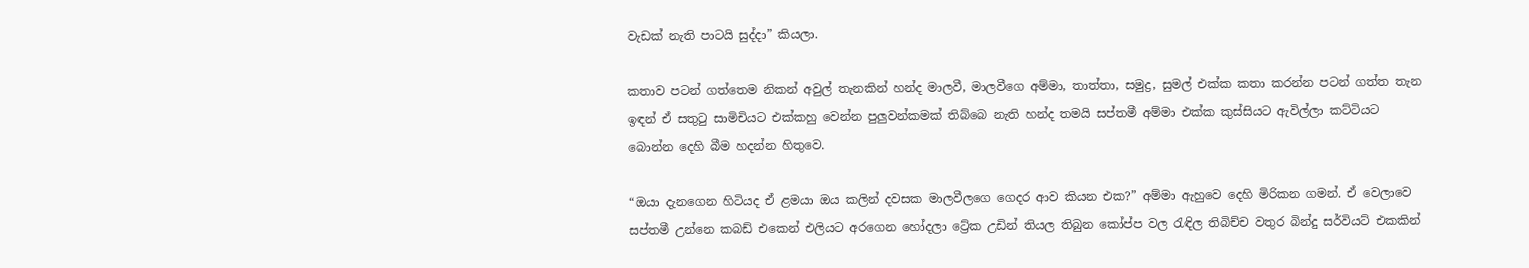වැඩක් නැති පාටයි සුද්දා” කියලා.

කතාව පටන් ගත්තෙම නිකන් අවුල් තැනකින් හන්ද මාලවී, මාලවීගෙ අම්මා, තාත්තා, සමුද්‍ර, සුමල් එක්ක කතා කරන්න පටන් ගත්ත තැන ඉඳන් ඒ සතුටු සාමිචියට එක්කහු වෙන්න පුලුවන්කමක් තිබ්බෙ නැති හන්ද තමයි සප්තමී අම්මා එක්ක කුස්සියට ඇවිල්ලා කට්ටියට බොන්න දෙහි බීම හදන්න හිතුවෙ.

“ඔයා දැනගෙන හිටියද ඒ ළමයා ඔය කලින් දවසක මාලවීලගෙ ගෙදර ආව කියන එක?” අම්මා ඇහුවෙ දෙහි මිරිකන ගමන්. ඒ වෙලාවෙ සප්තමී උන්නෙ කබඩ් එකෙන් එලියට අරගෙන හෝදලා ට්‍රේක උඩින් තියල තිබුන කෝප්ප වල රැඳිල තිබිච්ච වතුර බින්දු සර්වියට් එකකින්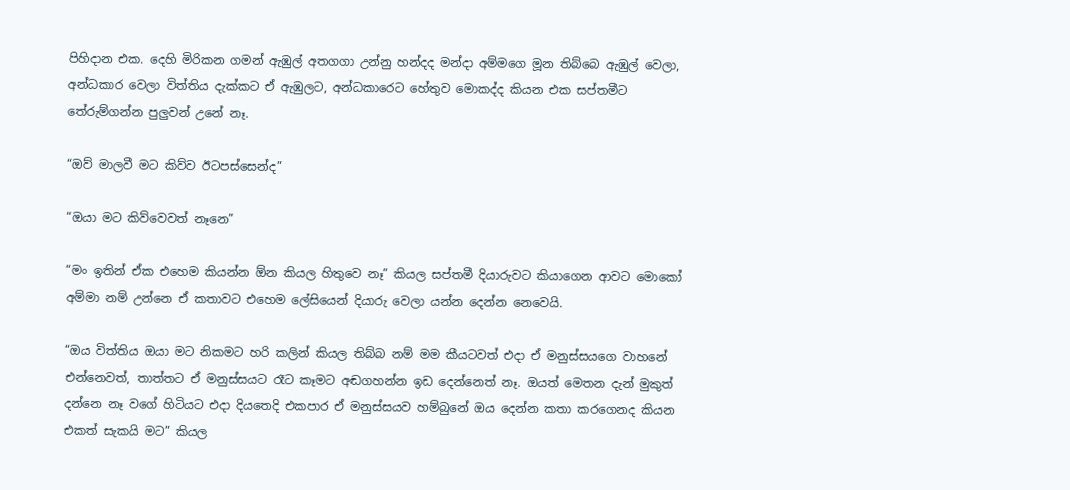පිහිදාන එක. දෙහි මිරිකන ගමන් ඇඹුල් අතගගා උන්නු හන්දද මන්දා අම්මගෙ මූන තිබ්බෙ ඇඹුල් වෙලා, අන්ධකාර වෙලා විත්තිය දැක්කට ඒ ඇඹුලට, අන්ධකාරෙට හේතුව මොකද්ද කියන එක සප්තමීට තේරුම්ගන්න පුලුවන් උනේ නෑ.

“ඔව් මාලවී මට කිව්ව ඊටපස්සෙන්ද”

“ඔයා මට කිව්වෙවත් නෑනෙ”

“මං ඉතින් ඒක එහෙම කියන්න ඕන කියල හිතුවෙ නෑ” කියල සප්තමී දියාරුවට කියාගෙන ආවට මොකෝ අම්මා නම් උන්නෙ ඒ කතාවට එහෙම ලේසියෙන් දියාරු වෙලා යන්න දෙන්න නෙවෙයි.

“ඔය විත්තිය ඔයා මට නිකමට හරි කලින් කියල තිබ්බ නම් මම කීයටවත් එදා ඒ මනුස්සයගෙ වාහනේ එන්නෙවත්, තාත්තට ඒ මනුස්සයට රෑට කෑමට අඬගහන්න ඉඩ දෙන්නෙත් නෑ. ඔයත් මෙතන දැන් මුකුත් දන්නෙ නෑ වගේ හිටියට එදා දියතෙදි එකපාර ඒ මනුස්සයව හම්බුනේ ඔය දෙන්න කතා කරගෙනද කියන එකත් සැකයි මට” කියල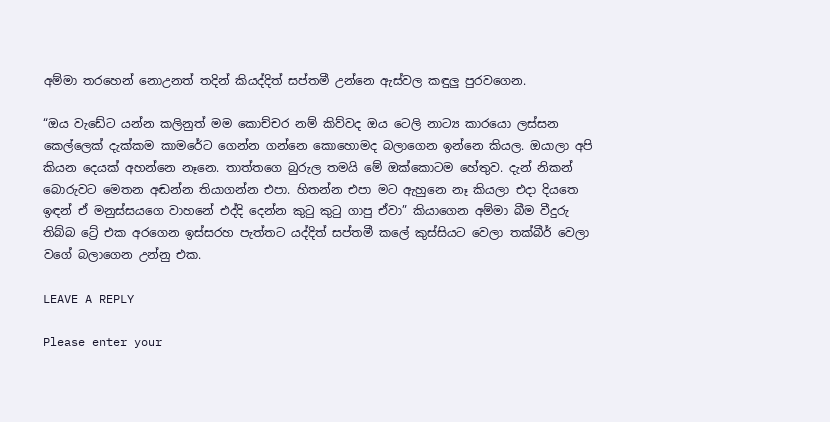අම්මා තරහෙන් නොඋනත් තදින් කියද්දිත් සප්තමී උන්නෙ ඇස්වල කඳුලු පුරවගෙන.

“ඔය වැඩේට යන්න කලිනුත් මම කොච්චර නම් කිව්වද ඔය ටෙලි නාට්‍ය කාරයො ලස්සන කෙල්ලෙක් දැක්කම කාමරේට ගෙන්න ගන්නෙ කොහොමද බලාගෙන ඉන්නෙ කියල. ඔයාලා අපි කියන දෙයක් අහන්නෙ නෑනෙ. තාත්තගෙ බුරුල තමයි මේ ඔක්කොටම හේතුව. දැන් නිකන් බොරුවට මෙතන අඬන්න තියාගන්න එපා. හිතන්න එපා මට ඇහුනෙ නෑ කියලා එදා දියතෙ ඉඳන් ඒ මනුස්සයගෙ වාහනේ එද්දි දෙන්න කුටු කුටු ගාපු ඒවා” කියාගෙන අම්මා බීම වීදුරු තිබ්බ ට්‍රේ එක අරගෙන ඉස්සරහ පැත්තට යද්දිත් සප්තමී කලේ කුස්සියට වෙලා තක්බීර් වෙලා වගේ බලාගෙන උන්නු එක.

LEAVE A REPLY

Please enter your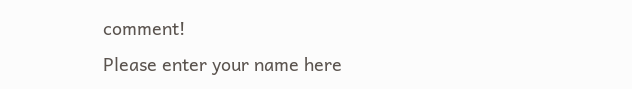comment!
Please enter your name here